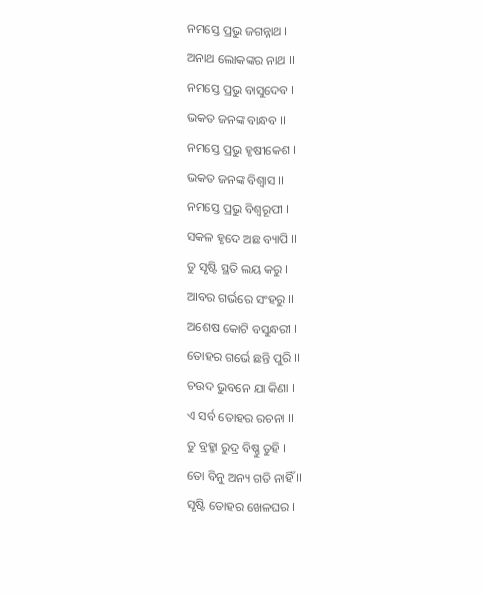ନମସ୍ତେ ପ୍ରଭୁ ଜଗନ୍ନାଥ ।
ଅନାଥ ଲୋକଙ୍କର ନାଥ ।।
ନମସ୍ତେ ପ୍ରଭୁ ବାସୁଦେବ ।
ଭକତ ଜନଙ୍କ ବାନ୍ଧବ ।।
ନମସ୍ତେ ପ୍ରଭୁ ହୃଷୀକେଶ ।
ଭକତ ଜନଙ୍କ ବିଶ୍ୱାସ ।।
ନମସ୍ତେ ପ୍ରଭୁ ବିଶ୍ୱରୂପୀ ।
ସକଳ ହୃଦେ ଅଛ ବ୍ୟାପି ।।
ତୁ ସୃଷ୍ଟି ସ୍ଥତି ଲୟ କରୁ ।
ଆବର ଗର୍ଭରେ ସଂହରୁ ।।
ଅଶେଷ କୋଟି ବସୁନ୍ଧରୀ ।
ତୋହର ଗର୍ଭେ ଛନ୍ତି ପୁରି ।।
ଚଉଦ ଭୁବନେ ଯା କିଣା ।
ଏ ସର୍ବ ତୋହର ରଚନା ।।
ତୁ ବ୍ରହ୍ମା ରୁଦ୍ର ବିଷ୍ଣୁ ତୁହି ।
ତୋ ବିନୁ ଅନ୍ୟ ଗତି ନାହିଁ ।।
ସୃଷ୍ଟି ତୋହର ଖେଳଘର ।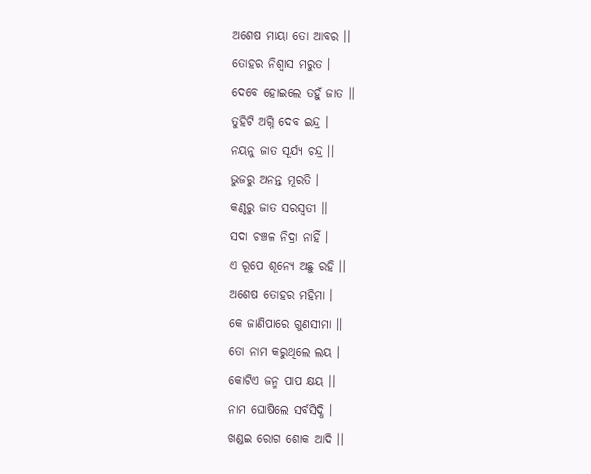ଅଶେଷ ମାୟା ତୋ ଆବର ।।
ତୋହର ନିଶ୍ୱାସ ମରୁତ ।
ଦେବେ ହୋଇଲେ ତହୁଁ ଜାତ ।।
ତୁହିଟି ଅଗ୍ନି ଦେବ ଇନ୍ଦ୍ର ।
ନୟନୁ ଜାତ ସୂର୍ଯ୍ୟ ଚନ୍ଦ୍ର ।।
ଭୁଜରୁ ଅନନ୍ତ ମୂରତି ।
କଣ୍ଠରୁ ଜାତ ସରସ୍ୱତୀ ।।
ସଦା ଚଞ୍ଚଳ ନିଦ୍ରା ନାହିଁ ।
ଏ ରୂପେ ଶୂନ୍ୟେ ଅଛୁ ରହି ।।
ଅଶେଷ ତୋହର ମହିମା ।
କେ ଜାଣିପାରେ ଗୁଣସୀମା ।।
ତୋ ନାମ କରୁଥିଲେ ଲୟ ।
କୋଟିଏ ଜନ୍ମ ପାପ କ୍ଷୟ ।।
ନାମ ଘୋଷିଲେ ସର୍ବସିଦ୍ଧି ।
ଖଣ୍ଡଇ ରୋଗ ଶୋକ ଆଦି ।।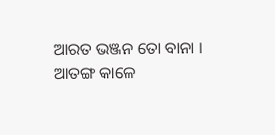ଆରତ ଭଞ୍ଜନ ତୋ ବାନା ।
ଆତଙ୍ଗ କାଳେ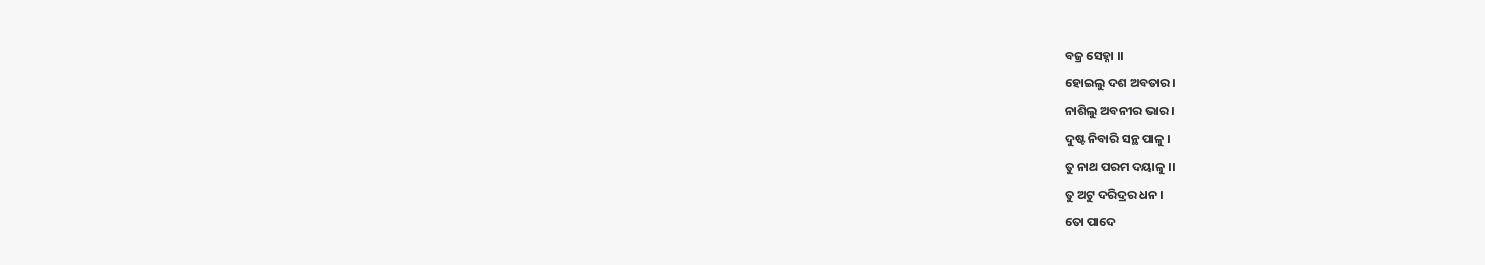ବଜ୍ର ସେହ୍ନା ।।
ହୋଇଲୁ ଦଶ ଅବତାର ।
ନାଶିଲୁ ଅବନୀର ଭାର ।
ଦୁଷ୍ଟ ନିବାରି ସନ୍ଥ ପାଳୁ ।
ତୁ ନାଥ ପରମ ଦୟାଳୁ ।।
ତୁ ଅଟୁ ଦରିଦ୍ରର ଧନ ।
ତୋ ପାଦେ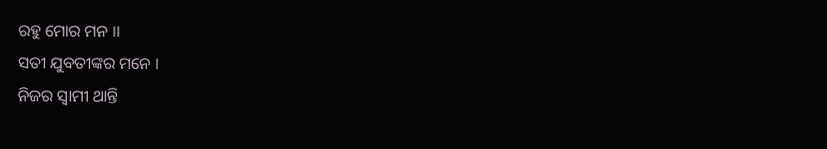ରହୁ ମୋର ମନ ।।
ସତୀ ଯୁବତୀଙ୍କର ମନେ ।
ନିଜର ସ୍ୱାମୀ ଥାନ୍ତି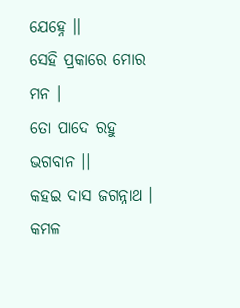ଯେହ୍ନେ ।।
ସେହି ପ୍ରକାରେ ମୋର ମନ ।
ତୋ ପାଦେ ରହୁ ଭଗବାନ ।।
କହଇ ଦାସ ଜଗନ୍ନାଥ ।
କମଳ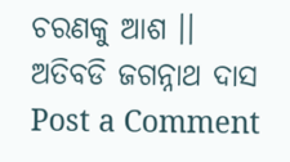ଚରଣକୁ ଆଶ ।।
ଅତିବଡି ଜଗନ୍ନାଥ ଦାସ
Post a Comment